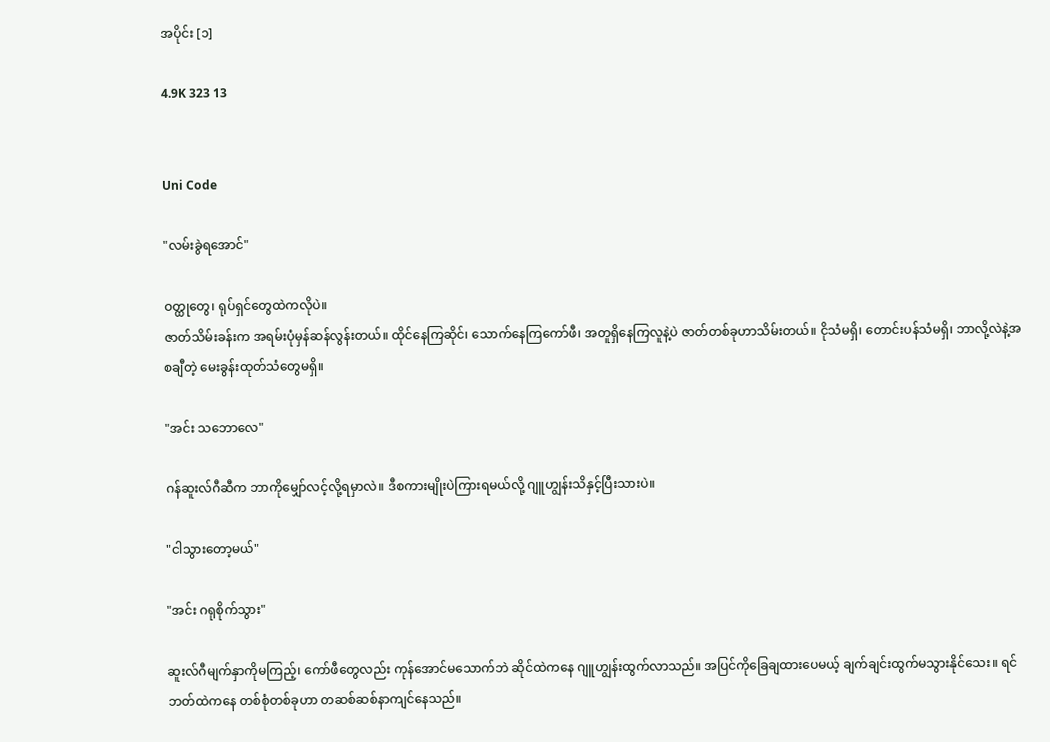အပိုင်း [၁]

4.9K 323 13


Uni Code

"လမ်းခွဲရအောင်"

ဝတ္ထုတွေ၊ ရုပ်ရှင်တွေထဲကလိုပဲ။
ဇာတ်သိမ်းခန်းက အရမ်းပုံမှန်ဆန်လွန်းတယ်။ ထိုင်နေကြဆိုင်၊ သောက်နေကြကော်ဖီ၊ အတူရှိနေကြလူနဲ့ပဲ ဇာတ်တစ်ခုဟာသိမ်းတယ်။ ငိုသံမရှိ၊ တောင်းပန်သံမရှိ၊ ဘာလို့လဲနဲ့အစချီတဲ့ မေးခွန်းထုတ်သံတွေမရှိ။

"အင်း သဘောလေ"

ဂန်ဆူးလ်ဂီဆီက ဘာကိုမျှော်လင့်လို့ရမှာလဲ။ ဒီစကားမျိုးပဲကြားရမယ်လို့ ဂျူဟျွန်းသိနှင့်ပြီးသားပဲ။

"ငါသွားတော့မယ်"

"အင်း ဂရုစိုက်သွား"

ဆူးလ်ဂီမျက်နှာကိုမကြည့်၊ ကော်ဖီတွေလည်း ကုန်အောင်မသောက်ဘဲ ဆိုင်ထဲကနေ ဂျူဟျွန်းထွက်လာသည်။ အပြင်ကိုခြေချထားပေမယ့် ချက်ချင်းထွက်မသွားနိုင်သေး။ ရင်ဘတ်ထဲကနေ တစ်စုံတစ်ခုဟာ တဆစ်ဆစ်နာကျင်နေသည်။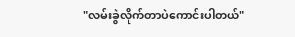"လမ်းခွဲလိုက်တာပဲကောင်းပါတယ်"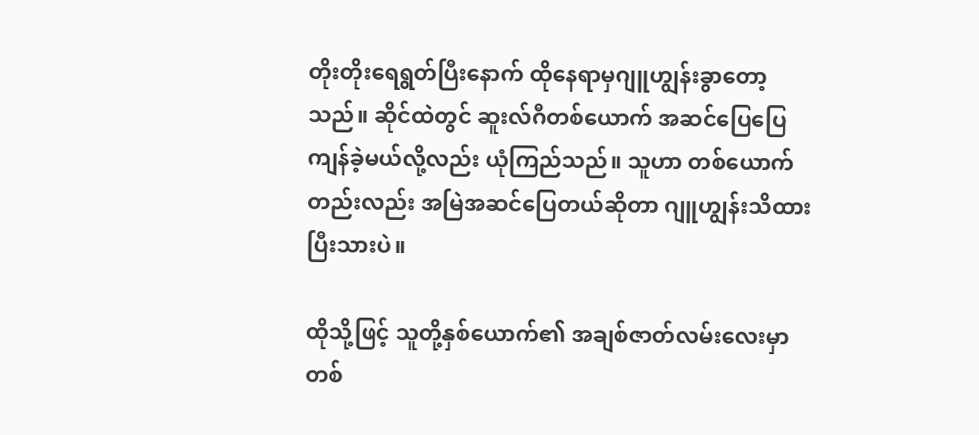တိုးတိုးရေရွတ်ပြီးနောက် ထိုနေရာမှဂျူဟျွန်းခွာတော့သည်။ ဆိုင်ထဲတွင် ဆူးလ်ဂီတစ်ယောက် အဆင်ပြေပြေကျန်ခဲ့မယ်လို့လည်း ယုံကြည်သည်။ သူဟာ တစ်ယောက်တည်းလည်း အမြဲအဆင်ပြေတယ်ဆိုတာ ဂျူဟျွန်းသိထားပြီးသားပဲ။

ထိုသို့ဖြင့် သူတို့နှစ်ယောက်၏ အချစ်ဇာတ်လမ်းလေးမှာ တစ်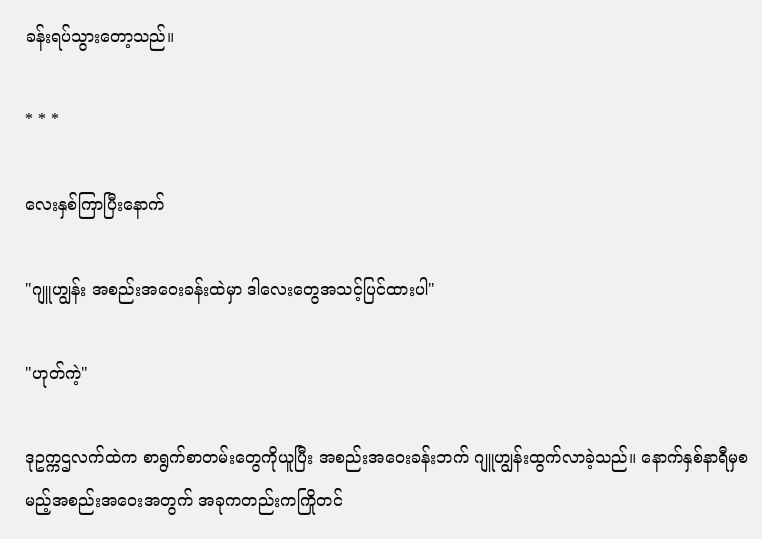ခန်းရပ်သွားတော့သည်။

* * *

လေးနှစ်ကြာပြီးနောက်

"ဂျူဟျွန်း အစည်းအဝေးခန်းထဲမှာ ဒါလေးတွေအသင့်ပြင်ထားပါ"

"ဟုတ်ကဲ့"

ဒုဥက္ကဌလက်ထဲက စာရွက်စာတမ်းတွေကိုယူပြီး အစည်းအဝေးခန်းဘက် ဂျူဟျွန်းထွက်လာခဲ့သည်။ နောက်နှစ်နာရီမှစမည့်အစည်းအဝေးအတွက် အခုကတည်းကကြိုတင်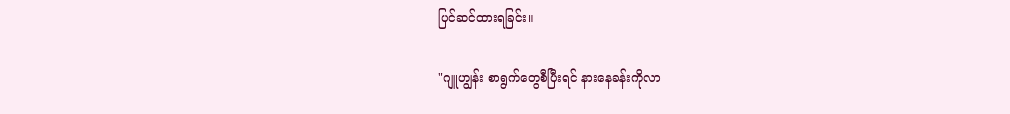ပြင်ဆင်ထားရခြင်း။

"ဂျူဟျွန်း စာရွက်တွေစီပြီးရင် နားနေခန်းကိုလာ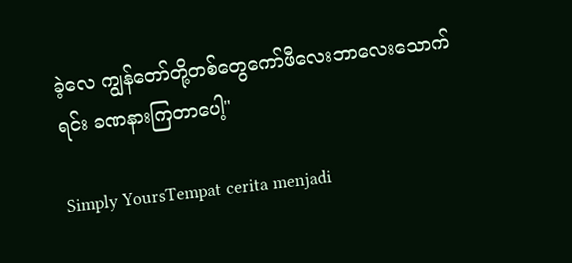ခဲ့လေ ကျွန်တော်တို့တစ်တွေကော်ဖီလေးဘာလေးသောက်ရင်း ခဏနားကြတာပေါ့"

Simply YoursTempat cerita menjadi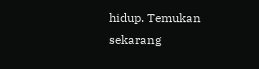hidup. Temukan sekarang